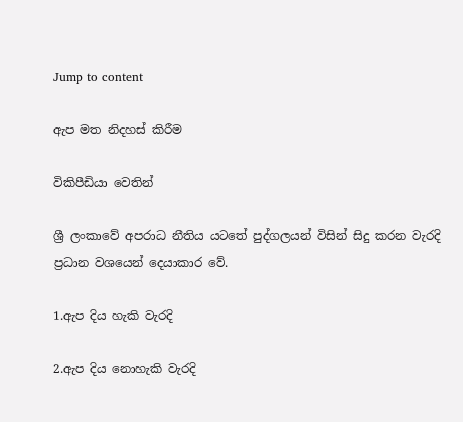Jump to content

ඇප මත නිදහස් කිරීම

විකිපීඩියා වෙතින්

ශ්‍රී ලංකාවේ අපරාධ නීතිය යටතේ පුද්ගලයන් විසින් සිදු කරන වැරදි ප්‍රධාන වශයෙන් දෙයාකාර වේ.

1.ඇප දිය හැකි වැරදි

2.ඇප දිය නොහැකි වැරදි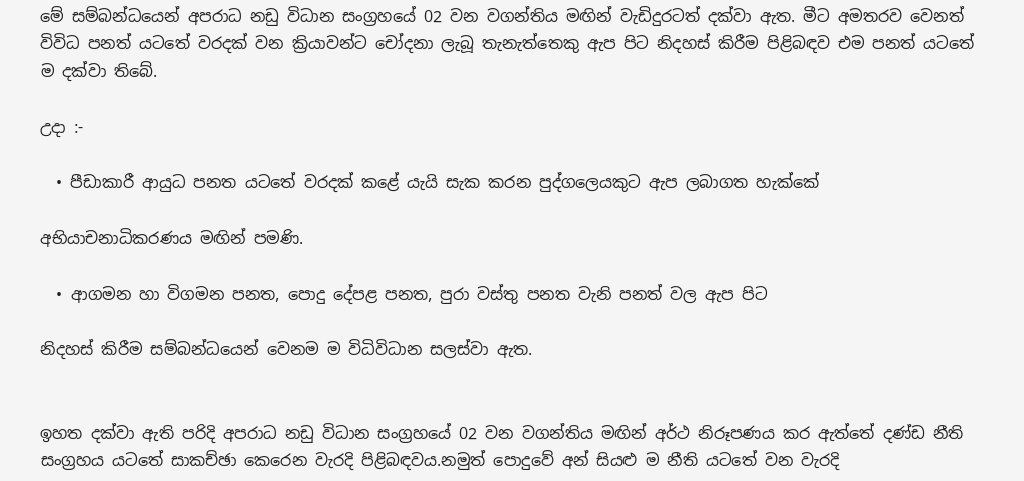මේ සම්බන්ධයෙන් අපරාධ නඩු විධාන සංග්‍රහයේ 02 වන වගන්තිය මඟින් වැඩිදුරටත් දක්වා ඇත. මීට අමතරව වෙනත් විවිධ පනත් යටතේ වරදක් වන ක්‍රියාවන්ට චෝදනා ලැබූ තැනැත්තෙකු ඇප පිට නිදහස් කිරීම පිළිබඳව එම පනත් යටතේ ම දක්වා ති‍බේ.

උදා :-

  • පීඩාකාරී ආයුධ පනත යටතේ වරදක් කළේ යැයි සැක කරන පුද්ගලෙයකුට ඇප ලබාගත හැක්කේ

අභියාචනාධිකරණය මඟින් පමණි.

  • ආගමන හා විගමන පනත, පොදු දේපළ පනත, පුරා වස්තු පනත වැනි පනත් වල ඇප පිට

නිදහස් කිරීම සම්බන්ධයෙන් වෙනම ම විධිවිධාන සලස්වා ඇත.


ඉහත දක්වා ඇති පරිදි අපරාධ නඩු විධාන සංග්‍රහයේ 02 වන වගන්තිය මඟින් අර්ථ නිරූපණය කර ඇත්තේ දණ්ඩ නීති සංග්‍රහය යටතේ සාකච්ඡා කෙරෙන වැරදි පිළිබඳවය.නමුත් පොදුවේ අන් සියළු ම නීති යටතේ වන වැරදි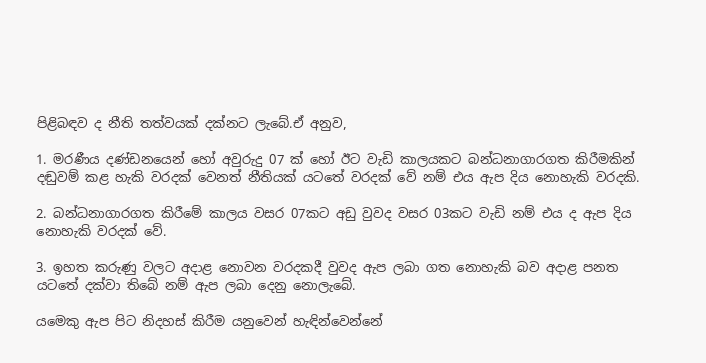පිළිබඳව ද නීති තත්වයක් දක්නට ලැබේ.ඒ අනුව,

1. මරණීය දණ්ඩනයෙන් හෝ අවුරුදු 07 ක් හෝ ඊට වැඩි කාලයකට බන්ධනාගාරගත කිරීමකින් දඬුවම් කළ හැකි වරදක් වෙනත් නීතියක් යටතේ වරදක් වේ නම් එය ඇප දිය නොහැකි වරදකි.

2. බන්ධනාගාරගත කිරීමේ කාලය වසර 07කට අඩු වුවද වසර 03කට වැඩි නම් එය ද ඇප දිය නොහැකි වරදක් වේ.

3. ඉහත කරුණු වලට අදාළ නොවන වරදකදී වුවද ඇප ලබා ගත නොහැකි බව අදාළ පනත යටතේ දක්වා තිබේ නම් ඇප ලබා දෙනු නොලැබේ.

යමෙකු ඇප පිට නිදහස් කිරීම යනුවෙන් හැඳින්වෙන්නේ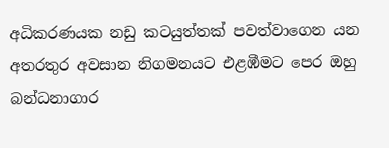අධිකරණයක නඩු කටයුත්තක් පවත්වාගෙන යන අතරතුර අවසාන නිගමනයට එළඹීමට පෙර ඔහු බන්ධනාගාර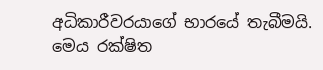අධිකාරීවරයාගේ භාරයේ තැබීමයි. මෙය රක්ෂිත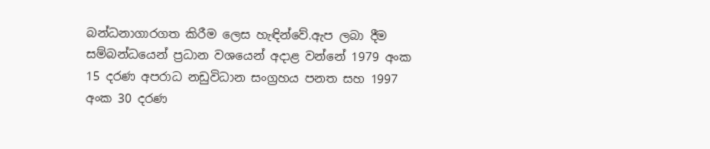බන්ධනාගාරගත කිරීම ලෙස හැඳින්වේ.ඇප ලබා දීම සම්බන්ධයෙන් ප්‍රධාන වශයෙන් අදාළ වන්නේ 1979 අංක 15 දරණ අපරාධ නඩුවිධාන සංග්‍රහය පනත සහ 1997 අංක 30 දරණ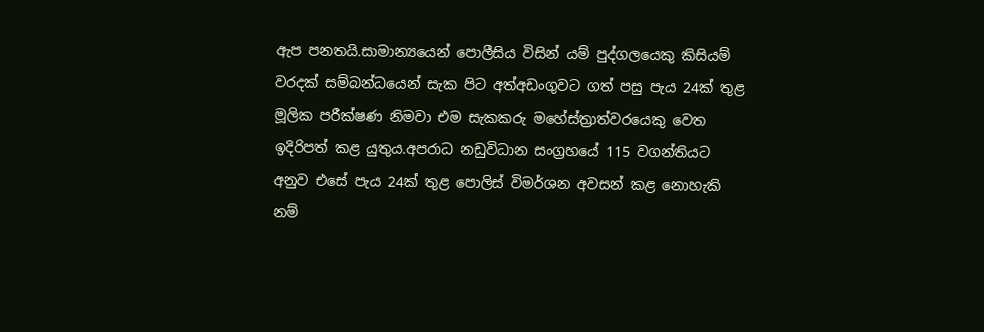ඇප පනතයි.සාමාන්‍යයෙන් පොලීසිය විසින් යම් පුද්ගලයෙකු කිසියම් වරදක් සම්බන්ධයෙන් සැක පිට අත්අඩංගුවට ගත් පසු පැය 24ක් තුළ මූලික පරීක්ෂණ නිමවා එම සැකකරු මහේස්ත්‍රාත්වරයෙකු වෙත ඉදිරිපත් කළ යුතුය.අපරාධ නඩුවිධාන සංග්‍රහ‍යේ 115 වගන්තියට අනුව එසේ පැය 24ක් තුළ ‍පොලිස් විමර්ශන අවසන් කළ නොහැකි නම්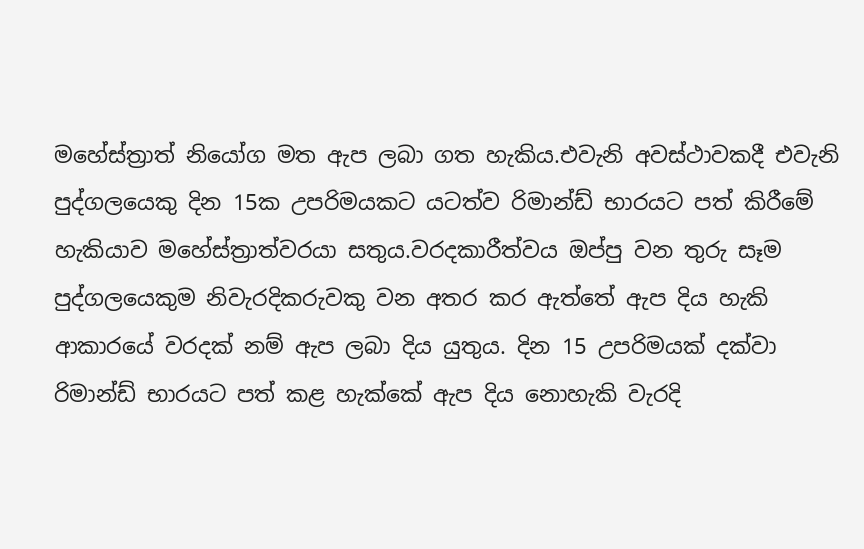මහේස්ත්‍රාත් නියෝග මත ඇප ලබා ගත හැකිය.එවැනි අවස්ථාවකදී එවැනි පුද්ගලයෙකු දින 15ක උපරිමයකට යටත්ව රිමාන්ඩ් භාරයට පත් කිරීමේ හැකියාව මහේස්ත්‍රාත්වරයා සතුය.වරදකාරීත්වය ඔප්පු වන තුරු සෑම පුද්ගලයෙකුම නිවැරදිකරුවකු වන අතර කර ඇත්තේ ඇප දිය හැකි ආකාරයේ වරදක් නම් ඇප ලබා දිය යුතුය. දින 15 උපරිමයක් දක්වා රිමාන්ඩ් භාරයට පත් කළ හැක්කේ ඇප දිය නොහැකි වැරදි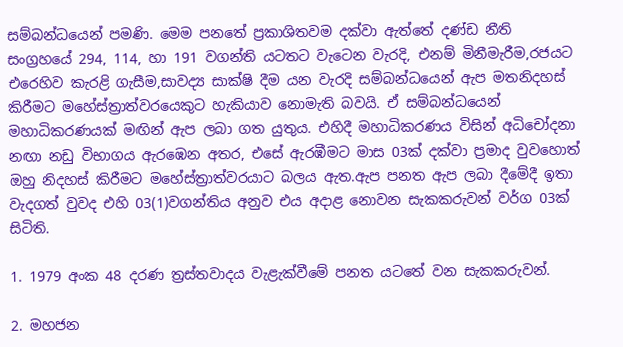සම්බන්ධයෙන් පමණි. මෙම පනතේ ප්‍රකාශිතවම දක්වා ඇත්තේ දණ්ඩ නීති සංග්‍රහයේ 294, 114, හා 191 වගන්ති යටතට වැටෙන වැරදි, එනම් මිනීමැරීම,රජයට එරෙහිව කැරළි ගැසීම,සාවද්‍ය සාක්ෂි දීම යන වැරදි සම්බන්ධයෙන් ඇප මතනිදහස් කිරීමට මහේස්ත්‍රාත්වරයෙකුට හැකියාව නොමැති බවයි. ඒ සම්බන්ධයෙන් මහාධිකරණයක් මඟින් ඇප ලබා ගත යුතුය. එහිදී මහාධිකරණය විසින් අධි‍චෝදනා නඟා නඩු විභාගය ඇරඹෙන අතර, එසේ ඇරඹීමට මාස 03ක් දක්වා ප්‍රමාද වුවහොත් ඔහු නිදහස් කිරීමට මහේස්ත්‍රාත්වරයාට බලය ඇත.ඇප පනත ඇප ලබා දීමේදී ඉතා වැදගත් වුවද එහි 03(1)වගන්තිය අනුව එය අදාළ නොවන සැකකරුවන් වර්ග 03ක් සිටිති.

1. 1979 අංක 48 දරණ ත්‍රස්තවාදය වැළැක්වීමේ පනත යටතේ වන සැකකරුවන්.

2. මහජන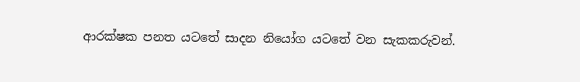ආරක්ෂක පනත යටතේ සාදන නියෝග යටතේ වන සැකකරුවන්.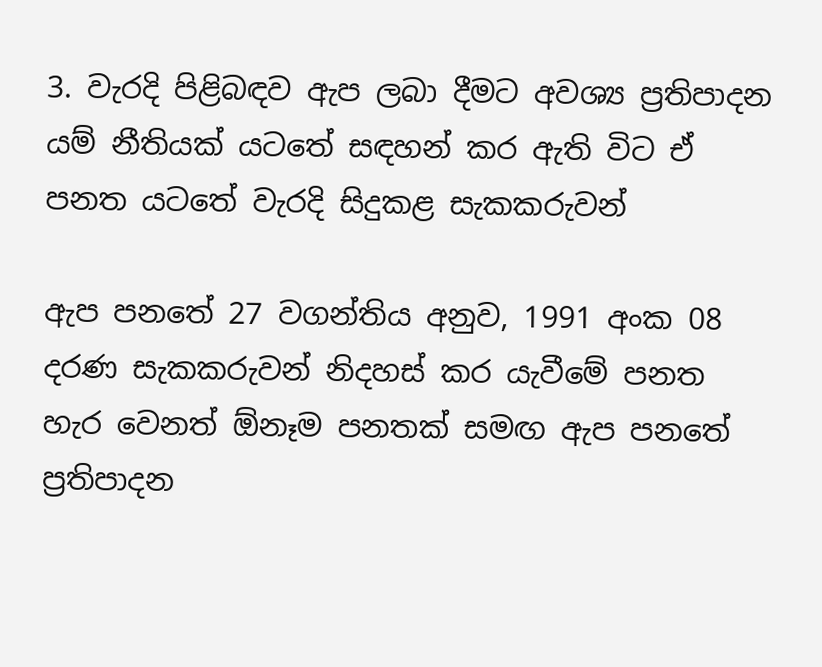3. වැරදි පිළිබඳව ඇප ලබා දීමට අවශ්‍ය ප්‍රතිපාදන යම් නීතියක් යටතේ සඳහන් කර ඇති විට ඒ පනත යටතේ වැරදි සිදුකළ සැකකරුවන්

ඇප පනතේ 27 වගන්තිය අනුව, 1991 අංක 08 දරණ සැකකරුවන් නිදහස් කර යැවීමේ පනත හැර වෙනත් ඕනෑම පනතක් සමඟ ඇප පනතේ ප්‍රතිපාදන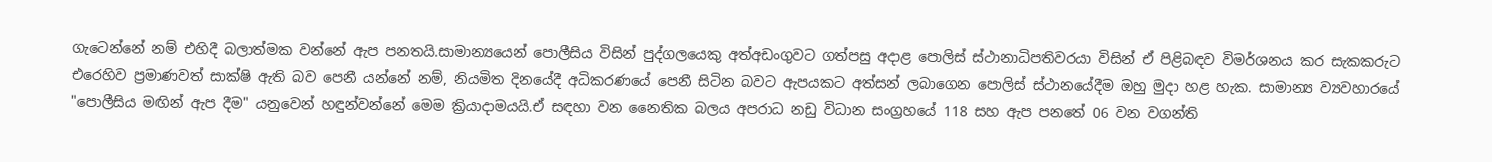ගැටෙන්නේ නම් එහිදී බලාත්මක වන්නේ ඇප පනතයි.සාමාන්‍යයෙන් පොලීසිය විසින් පුද්ගලයෙකු අත්අඩංගුවට ගත්පසු අදාළ පොලිස් ස්ථානාධිපතිවරයා විසින් ඒ පිළිබඳව විමර්ශනය කර සැකකරුට එරෙහිව ප්‍රමාණවත් සාක්ෂි ඇති බව ‍පෙනී යන්නේ නම්, නියමිත දිනයේදී අධිකරණයේ පෙනී සිටින බවට ඇපයකට අත්සන් ලබාගෙන ‍පොලිස් ස්ථානයේදීම ඔහු මුදා හළ හැක. සාමාන්‍ය ව්‍යවහාරයේ "පොලීසිය මඟින් ඇප දීම" යනුවෙන් හඳුන්වන්නේ මෙම ක්‍රියාදාමයයි.ඒ සඳහා වන නෛතික බලය අපරාධ නඩු විධාන සංග්‍රහයේ 118 සහ ඇප පනතේ 06 වන වගන්ති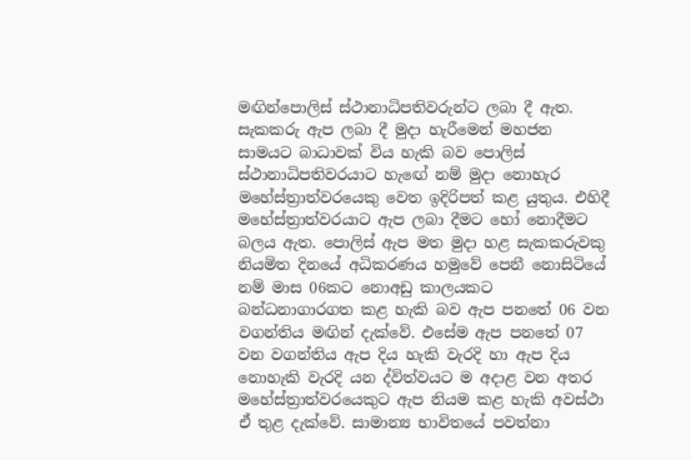මඟින්පොලිස් ස්ථානාධිපතිවරුන්ට ලබා දී ඇත. සැකකරු ඇප ලබා දී මුදා හැරීමෙන් මහජන සාමයට බාධාවක් විය හැකි බව‍ පොලිස් ස්ථානාධිපතිවරයාට හැ‍ඟේ නම් මුදා නොහැර මහේස්ත්‍රාත්වරයෙකු වෙත ඉදිරිපත් කළ යුතුය. එහිදී මහේස්ත්‍රාත්වරයාට ඇප ලබා දීමට හෝ නොදීමට බලය ඇත. පොලිස් ඇප මත මුදා හළ සැකකරුවකු නියමිත දිනයේ අධිකරණය හමුවේ පෙනී නොසිටියේ නම් මාස 06කට නොඅඩු කාලයකට බන්ධනාගාරගත කළ හැකි බව ඇප පනතේ 06 වන වගන්තිය මඟින් දැක්වේ. එසේම ඇප පනතේ 07 වන වගන්තිය ඇප දිය හැකි වැරදි හා ඇප දිය නොහැකි වැරදි යන ද්විත්වයට ම අදාළ වන අතර මහේස්ත්‍රාත්වරයෙකුට ඇප නියම කළ හැකි අවස්ථා ඒ තුළ දැක්වේ. සාමාන්‍ය භාවිතයේ පවත්නා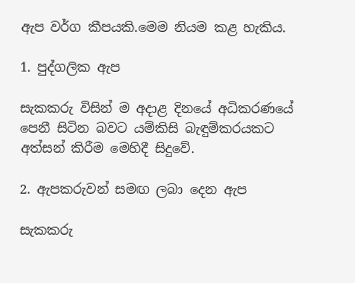ඇප වර්ග කීපයකි.මෙම නියම කළ හැකිය.

1. පුද්ගලික ඇප

සැකකරු විසින් ම අදාළ දිනයේ අධිකරණයේ පෙනී සිටින බවට යම්කිසි බැඳුම්කරයකට අත්සන් කිරීම මෙහිදී සිදුවේ.

2. ඇපකරුවන් සමඟ ලබා දෙන ඇප

සැකකරු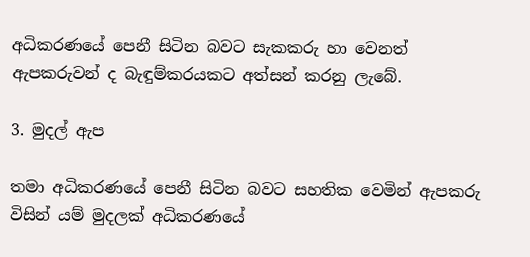අධිකරණයේ පෙනී සිටින බවට සැකකරු හා වෙනත් ඇපකරුවන් ද බැඳුම්කරයකට අත්සන් කරනු ලැබේ.

3. මුදල් ඇප

තමා අධිකරණයේ පෙනී සිටින බවට සහතික වෙමින් ඇපකරු විසින් යම් මුදලක් අධිකරණයේ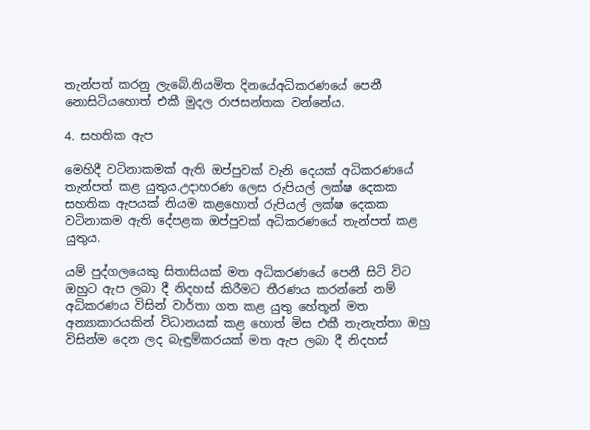තැන්පත් කරනු ලැබේ.නියමිත දිනයේඅධිකරණයේ පෙනී නොසිටියහොත් එකී මුදල රාජසන්තක වන්නේය.

4. සහතික ඇප

මෙහිදී වටිනාකමක් ඇති ඔප්පුවක් වැනි දෙයක් අධිකරණයේ තැන්පත් කළ යුතුය.උදාහරණ ලෙස රුපියල් ලක්ෂ දෙකක සහතික ඇපයක් නියම කළහොත් රුපියල් ලක්ෂ දෙකක වටිනාකම ඇති දේපළක ඔප්පුවක් අධිකරණයේ තැන්පත් කළ යුතුය.

යම් පුද්ගලයෙකු සිතාසියක් මත අධිකරණයේ පෙනී සිටි විට ඔහුට ඇප ලබා දී නිදහස් කිරීමට තීරණය කරන්නේ නම් අධිකරණය විසින් වාර්තා ගත කළ යුතු හේතූන් මත අන්‍යාකාරයකින් විධානයක් කළ හොත් මිස එකී තැනැත්තා ඔහු විසින්ම දෙන ලද බැඳුම්කරයක් මත ඇප ලබා දී නිදහස්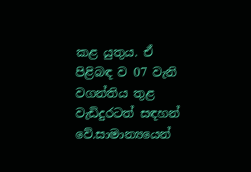කළ යුතුය. ඒ පිළිබඳ ව 07 වැනි වගන්තිය තුළ වැඩිදුරටත් සඳහන් වේ.සාමාන්‍යයෙන්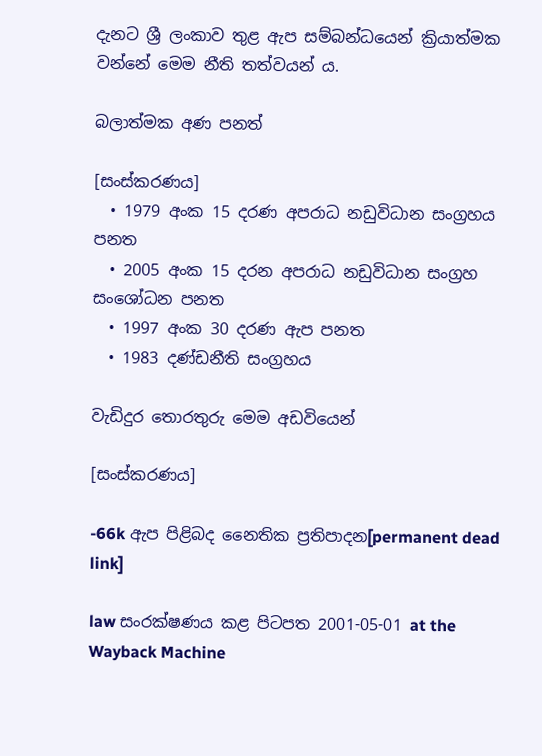දැනට ශ්‍රී ලංකාව තුළ ඇප සම්බන්ධයෙන් ක්‍රියාත්මක වන්නේ මෙම නීති තත්වයන් ය.

බලාත්මක අණ පනත්

[සංස්කරණය]
  • 1979 අංක 15 දරණ අපරාධ නඩුවිධාන සංග්‍රහය පනත
  • 2005 අංක 15 දරන අපරාධ නඩුවිධාන සංග්‍රහ සංශෝධන පනත
  • 1997 අංක 30 දරණ ඇප පනත
  • 1983 දණ්ඩනීති සංග්‍රහය

වැඩිදුර තොරතුරු මෙම අඩවියෙන්

[සංස්කරණය]

-66k ඇප පිළිබද නෛතික ප්‍රතිපාදන[permanent dead link]

law සංරක්ෂණය කළ පිටපත 2001-05-01 at the Wayback Machine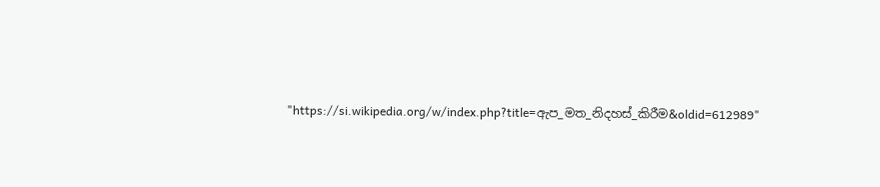"https://si.wikipedia.org/w/index.php?title=ඇප_මත_නිදහස්_කිරීම&oldid=612989"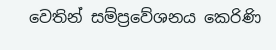වෙතින් සම්ප්‍රවේශනය කෙරිණි